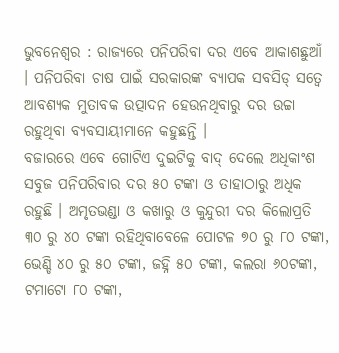ଭୁବନେଶ୍ୱର : ରାଜ୍ୟରେ ପନିପରିବା ଦର ଏବେ ଆକାଶଛୁଆଁ । ପନିପରିବା ଚାଷ ପାଇଁ ସରକାରଙ୍କ ବ୍ୟାପକ ସବସିଡ୍ ସତ୍ୱେ ଆବଶ୍ୟକ ମୁତାବକ ଉତ୍ପାଦନ ହେଉନଥିବାରୁ ଦର ଉଚ୍ଚା ରହୁଥିବା ବ୍ୟବସାୟୀମାନେ କହୁଛନ୍ତି ।
ବଜାରରେ ଏବେ ଗୋଟିଏ ଦୁଇଟିକୁ ବାଦ୍ ଦେଲେ ଅଧିକାଂଶ ସବୁଜ ପନିପରିବାର ଦର ୫୦ ଟଙ୍କା ଓ ତାହାଠାରୁ ଅଧିକ ରହୁଛି । ଅମୃତଭଣ୍ଡା ଓ କଖାରୁ ଓ କୁନ୍ଦୁରୀ ଦର କିଲୋପ୍ରତି ୩୦ ରୁ ୪୦ ଟଙ୍କା ରହିଥିବାବେଳେ ପୋଟଳ ୭୦ ରୁ ୮୦ ଟଙ୍କା, ଭେଣ୍ଡି ୪୦ ରୁ ୫୦ ଟଙ୍କା, ଜହ୍ନି ୫୦ ଟଙ୍କା, କଲରା ୬୦ଟଙ୍କା, ଟମାଟୋ ୮୦ ଟଙ୍କା,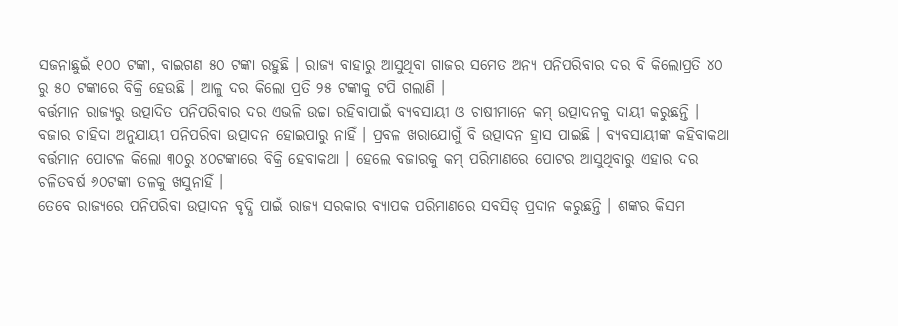ସଜନାଛୁଇଁ ୧୦୦ ଟଙ୍କା, ବାଇଗଣ ୫୦ ଟଙ୍କା ରହୁଛି । ରାଜ୍ୟ ବାହାରୁ ଆସୁଥିବା ଗାଜର ସମେତ ଅନ୍ୟ ପନିପରିବାର ଦର ବି କିଲୋପ୍ରତି ୪୦ ରୁ ୫୦ ଟଙ୍କାରେ ବିକ୍ରି ହେଉଛି । ଆଳୁ ଦର କିଲୋ ପ୍ରତି ୨୫ ଟଙ୍କାକୁ ଟପି ଗଲାଣି ।
ବର୍ତ୍ତମାନ ରାଜ୍ୟରୁ ଉତ୍ପାଦିତ ପନିପରିବାର ଦର ଏଭଳି ଉଚ୍ଚା ରହିବାପାଇଁ ବ୍ୟବସାୟୀ ଓ ଚାଷୀମାନେ କମ୍ ଉତ୍ପାଦନକୁ ଦାୟୀ କରୁଛନ୍ତି । ବଜାର ଚାହିଦା ଅନୁଯାୟୀ ପନିପରିବା ଉତ୍ପାଦନ ହୋଇପାରୁ ନାହିଁ । ପ୍ରବଳ ଖରାଯୋଗୁଁ ବି ଉତ୍ପାଦନ ହ୍ରାସ ପାଇଛି । ବ୍ୟବସାୟୀଙ୍କ କହିବାକଥା ବର୍ତ୍ତମାନ ପୋଟଳ କିଲୋ ୩୦ରୁ ୪୦ଟଙ୍କାରେ ବିକ୍ରି ହେବାକଥା । ହେଲେ ବଜାରକୁ କମ୍ ପରିମାଣରେ ପୋଟର ଆସୁଥିବାରୁ ଏହାର ଦର ଚଳିତବର୍ଷ ୬୦ଟଙ୍କା ତଳକୁ ଖସୁନାହିଁ ।
ତେବେ ରାଜ୍ୟରେ ପନିପରିବା ଉତ୍ପାଦନ ବୃଦ୍ଧି ପାଇଁ ରାଜ୍ୟ ସରକାର ବ୍ୟାପକ ପରିମାଣରେ ସବସିଡ୍ ପ୍ରଦାନ କରୁଛନ୍ତି । ଶଙ୍କର କିସମ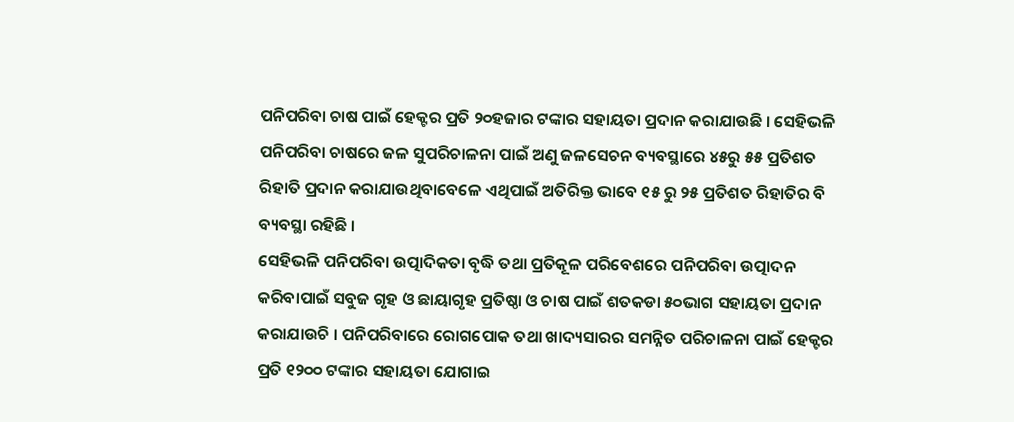ପନିପରିବା ଚାଷ ପାଇଁ ହେକ୍ଟର ପ୍ରତି ୨୦ହଜାର ଟଙ୍କାର ସହାୟତା ପ୍ରଦାନ କରାଯାଉଛି । ସେହିଭଳି ପନିପରିବା ଚାଷରେ ଜଳ ସୁପରିଚାଳନା ପାଇଁ ଅଣୁ ଜଳସେଚନ ବ୍ୟବସ୍ଥାରେ ୪୫ରୁ ୫୫ ପ୍ରତିଶତ ରିହାତି ପ୍ରଦାନ କରାଯାଉଥିବାବେଳେ ଏଥିପାଇଁ ଅତିରିକ୍ତ ଭାବେ ୧୫ ରୁ ୨୫ ପ୍ରତିଶତ ରିହାତିର ବି ବ୍ୟବସ୍ଥା ରହିଛି ।
ସେହିଭଳି ପନିପରିବା ଉତ୍ପାଦିକତା ବୃଦ୍ଧି ତଥା ପ୍ରତିକୂଳ ପରିବେଶରେ ପନିପରିବା ଉତ୍ପାଦନ କରିବାପାଇଁ ସବୁଜ ଗୃହ ଓ ଛାୟାଗୃହ ପ୍ରତିଷ୍ଠା ଓ ଚାଷ ପାଇଁ ଶତକଡା ୫୦ଭାଗ ସହାୟତା ପ୍ରଦାନ କରାଯାଉଚି । ପନିପରିବାରେ ରୋଗପୋକ ତଥା ଖାଦ୍ୟସାରର ସମନ୍ନିତ ପରିଚାଳନା ପାଇଁ ହେକ୍ଟର ପ୍ରତି ୧୨୦୦ ଟଙ୍କାର ସହାୟତା ଯୋଗାଇ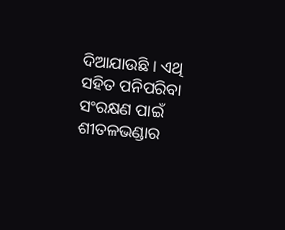ଦିଆଯାଉଛି । ଏଥି ସହିତ ପନିପରିବା ସଂରକ୍ଷଣ ପାଇଁ ଶୀତଳଭଣ୍ଡାର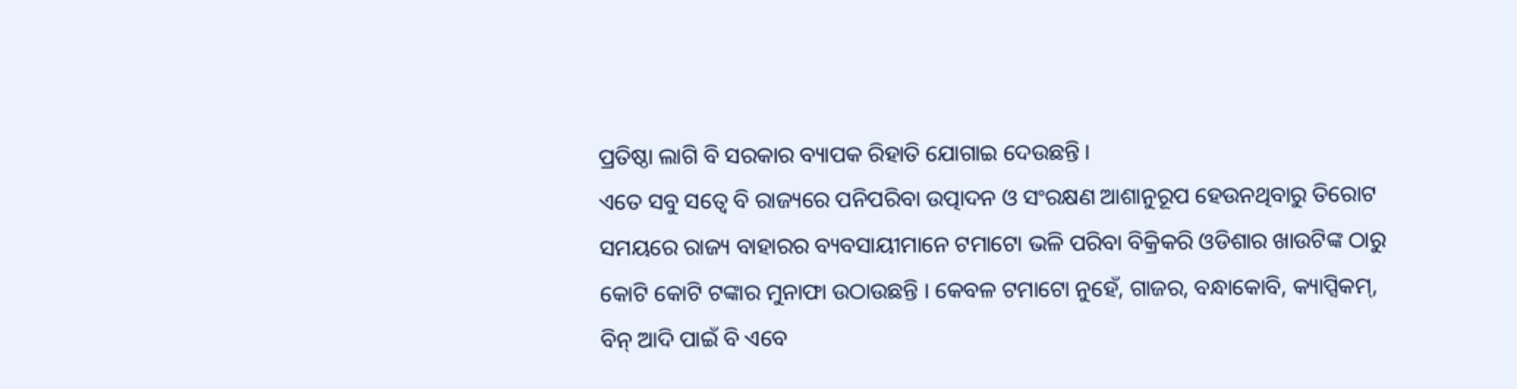ପ୍ରତିଷ୍ଠା ଲାଗି ବି ସରକାର ବ୍ୟାପକ ରିହାତି ଯୋଗାଇ ଦେଉଛନ୍ତି ।
ଏତେ ସବୁ ସତ୍ୱେ ବି ରାଜ୍ୟରେ ପନିପରିବା ଉତ୍ପାଦନ ଓ ସଂରକ୍ଷଣ ଆଶାନୁରୂପ ହେଉନଥିବାରୁ ତିରୋଟ ସମୟରେ ରାଜ୍ୟ ବାହାରର ବ୍ୟବସାୟୀମାନେ ଟମାଟୋ ଭଳି ପରିବା ବିକ୍ରିକରି ଓଡିଶାର ଖାଉଟିଙ୍କ ଠାରୁ କୋଟି କୋଟି ଟଙ୍କାର ମୁନାଫା ଉଠାଉଛନ୍ତି । କେବଳ ଟମାଟୋ ନୁହେଁ, ଗାଜର, ବନ୍ଧାକୋବି, କ୍ୟାପ୍ସିକମ୍, ବିନ୍ ଆଦି ପାଇଁ ବି ଏବେ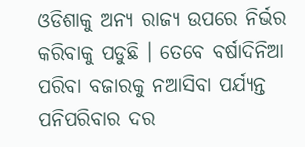ଓଡିଶାକୁ ଅନ୍ୟ ରାଜ୍ୟ ଉପରେ ନିର୍ଭର କରିବାକୁ ପଡୁଛି । ତେବେ ବର୍ଷାଦିନିଆ ପରିବା ବଜାରକୁ ନଆସିବା ପର୍ଯ୍ୟନ୍ତ ପନିପରିବାର ଦର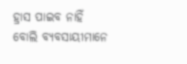ହ୍ରାସ ପାଇବ ନାହିଁ ବୋଲି ବ୍ୟବସାୟୀମାନେ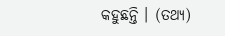କହୁଛନ୍ତି । (ତଥ୍ୟ)